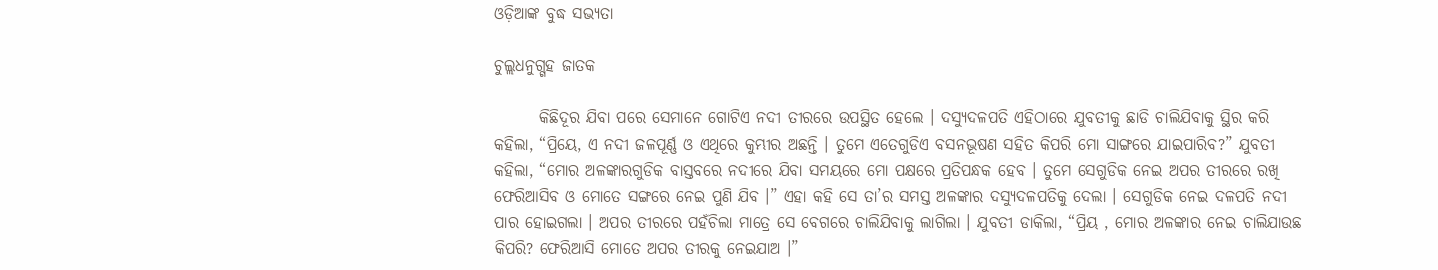ଓଡ଼ିଆଙ୍କ ବୁଦ୍ଧ ସଭ୍ୟତା

ଚୁଲ୍ଲଧନୁଗ୍ଗହ ଜାତକ

       କିଛିଦୂର ଯିବା ପରେ ସେମାନେ ଗୋଟିଏ ନଦୀ ତୀରରେ ଉପସ୍ଥିତ ହେଲେ । ଦସ୍ୟୁଦଳପତି ଏହିଠାରେ ଯୁବତୀକୁ ଛାଡି ଚାଲିଯିବାକୁ ସ୍ଥିର କରି କହିଲା, “ପ୍ରିୟେ, ଏ ନଦୀ ଜଳପୂର୍ଣ୍ଣ ଓ ଏଥିରେ କୁମ୍ଭୀର ଅଛନ୍ତି । ତୁମେ ଏତେଗୁଡିଏ ବସନଭୂଷଣ ସହିତ କିପରି ମୋ ସାଙ୍ଗରେ ଯାଇପାରିବ?” ଯୁବତୀ କହିଲା, “ମୋର ଅଳଙ୍କାରଗୁଡିକ ବାସ୍ତବରେ ନଦୀରେ ଯିବା ସମୟରେ ମୋ ପକ୍ଷରେ ପ୍ରତିପନ୍ଧକ ହେବ । ତୁମେ ସେଗୁଡିକ ନେଇ ଅପର ତୀରରେ ରଖି ଫେରିଆସିବ ଓ ମୋତେ ସଙ୍ଗରେ ନେଇ ପୁଣି ଯିବ ।” ଏହା କହି ସେ ତା’ର ସମସ୍ତ ଅଳଙ୍କାର ଦସ୍ୟୁଦଳପତିକୁ ଦେଲା । ସେଗୁଡିକ ନେଇ ଦଳପତି ନଦୀ ପାର ହୋଇଗଲା । ଅପର ତୀରରେ ପହଁଚିଲା ମାତ୍ରେ ସେ ବେଗରେ ଚାଲିଯିବାକୁ ଲାଗିଲା । ଯୁବତୀ ଡାକିଲା, “ପ୍ରିୟ , ମୋର ଅଳଙ୍କାର ନେଇ ଚାଲିଯାଉଛ କିପରି? ଫେରିଆସି ମୋତେ ଅପର ତୀରକୁ ନେଇଯାଅ ।”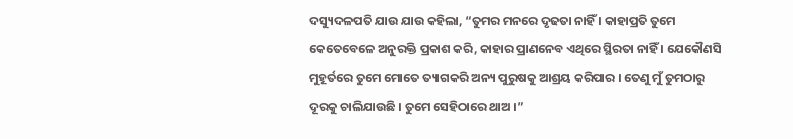ଦସ୍ୟୁଦଳପତି ଯାଉ ଯାଉ କହିଲା, “ତୁମର ମନରେ ଦୃଢତା ନାହିଁ । କାହାପ୍ରତି ତୁମେ କେତେବେଳେ ଅନୁରକ୍ତି ପ୍ରକାଶ କରି, କାହାର ପ୍ରାଣନେବ ଏଥିରେ ସ୍ଥିରତା ନାହିଁ । ଯେକୌଣସି ମୁହୂର୍ତରେ ତୁମେ ମୋତେ ତ୍ୟାଗକରି ଅନ୍ୟ ପୁରୁଷକୁ ଆଶ୍ରୟ କରିପାର । ତେଣୁ ମୁଁ ତୁମଠାରୁ ଦୂରକୁ ଚାଲିଯାଉଛି । ତୁମେ ସେହିଠାରେ ଥାଅ ।”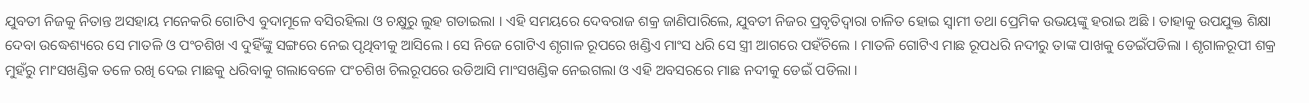ଯୁବତୀ ନିଜକୁ ନିତାନ୍ତ ଅସହାୟ ମନେକରି ଗୋଟିଏ ବୁଦାମୂଳେ ବସିରହିଲା ଓ ଚକ୍ଷୁରୁ ଲୁହ ଗଡାଇଲା । ଏହି ସମୟରେ ଦେବରାଜ ଶକ୍ର ଜାଣିପାରିଲେ, ଯୁବତୀ ନିଜର ପ୍ରବୃତିଦ୍ୱାରା ଚାଳିତ ହୋଇ ସ୍ୱାମୀ ତଥା ପ୍ରେମିକ ଉଭୟଙ୍କୁ ହରାଇ ଅଛି । ତାହାକୁ ଉପଯୁକ୍ତ ଶିକ୍ଷା ଦେବା ଉଦ୍ଧେଶ୍ୟରେ ସେ ମାତଳି ଓ ପଂଚଶିଖ ଏ ଦୁହିଁଙ୍କୁ ସଙ୍ଗରେ ନେଇ ପୃଥିବୀକୁ ଆସିଲେ । ସେ ନିଜେ ଗୋଟିଏ ଶୃଗାଳ ରୂପରେ ଖଣ୍ଡିଏ ମାଂସ ଧରି ସେ ସ୍ତ୍ରୀ ଆଗରେ ପହଁଚିଲେ । ମାତଳି ଗୋଟିଏ ମାଛ ରୂପଧରି ନଦୀରୁ ତାଙ୍କ ପାଖକୁ ଡେଇଁପଡିଲା । ଶୃଗାଳରୂପୀ ଶକ୍ର ମୁହଁରୁ ମାଂସଖଣ୍ଡିକ ତଳେ ରଖି ଦେଇ ମାଛକୁ ଧରିବାକୁ ଗଲାବେଳେ ପଂଚଶିଖ ଚିଲରୂପରେ ଉଡିଆସି ମାଂସଖଣ୍ଡିକ ନେଇଗଲା ଓ ଏହି ଅବସରରେ ମାଛ ନଦୀକୁ ଡେଇଁ ପଡିଲା ।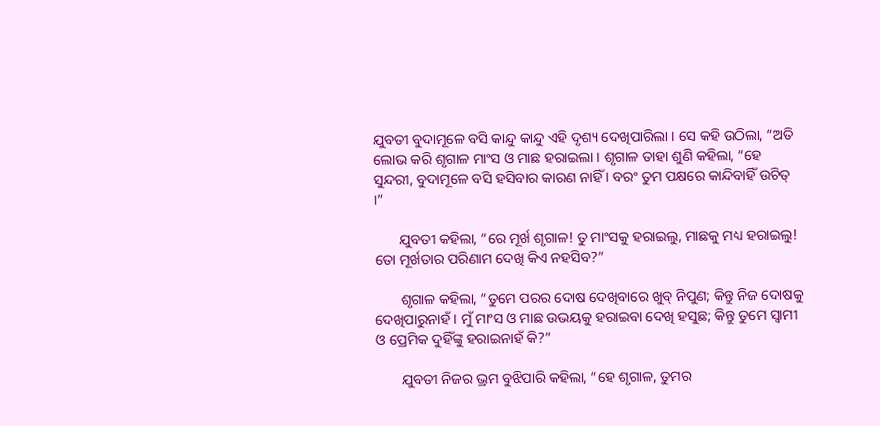ଯୁବତୀ ବୁଦାମୂଳେ ବସି କାନ୍ଦୁ କାନ୍ଦୁ ଏହି ଦୃଶ୍ୟ ଦେଖିପାରିଲା । ସେ କହି ଉଠିଲା, “ଅତି ଲୋଭ କରି ଶୃଗାଳ ମାଂସ ଓ ମାଛ ହରାଇଲା । ଶୃଗାଳ ତାହା ଶୁଣି କହିଲା, “ହେ ସୁନ୍ଦରୀ, ବୁଦାମୂଳେ ବସି ହସିବାର କାରଣ ନାହିଁ । ବରଂ ତୁମ ପକ୍ଷରେ କାନ୍ଦିବାହିଁ ଉଚିତ୍ ।”

       ଯୁବତୀ କହିଲା, “ରେ ମୂର୍ଖ ଶୃଗାଳ! ତୁ ମାଂସକୁ ହରାଇଲୁ, ମାଛକୁ ମଧ୍ୟ ହରାଇଲୁ! ତୋ ମୂର୍ଖତାର ପରିଣାମ ଦେଖି କିଏ ନହସିବ?”

       ଶୃଗାଳ କହିଲା, “ତୁମେ ପରର ଦୋଷ ଦେଖିବାରେ ଖୁବ୍ ନିପୁଣ; କିନ୍ତୁ ନିଜ ଦୋଷକୁ ଦେଖିପାରୁନାହଁ । ମୁଁ ମାଂସ ଓ ମାଛ ଉଭୟକୁ ହରାଇବା ଦେଖି ହସୁଛ; କିନ୍ତୁ ତୁମେ ସ୍ୱାମୀ ଓ ପ୍ରେମିକ ଦୁହିଁଙ୍କୁ ହରାଇନାହଁ କି?”

       ଯୁବତୀ ନିଜର ଭ୍ରମ ବୁଝିପାରି କହିଲା, “ହେ ଶୃଗାଳ, ତୁମର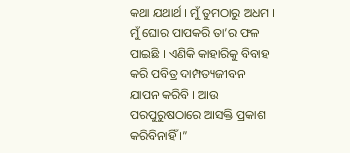କଥା ଯଥାର୍ଥ । ମୁଁ ତୁମଠାରୁ ଅଧମ । ମୁଁ ଘୋର ପାପକରି ତା’ର ଫଳ ପାଇଛି । ଏଣିକି କାହାରିକୁ ବିବାହ କରି ପବିତ୍ର ଦାମ୍ପତ୍ୟଜୀବନ ଯାପନ କରିବି । ଆଉ ପରପୁରୁଷଠାରେ ଆସକ୍ତି ପ୍ରକାଶ କରିବିନାହିଁ ।”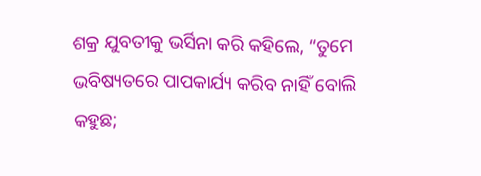ଶକ୍ର ଯୁବତୀକୁ ଭର୍ସିନା କରି କହିଲେ, “ତୁମେ ଭବିଷ୍ୟତରେ ପାପକାର୍ଯ୍ୟ କରିବ ନାହିଁ ବୋଲି କହୁଛ;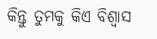କିନ୍ତୁ ତୁମକୁ କିଏ ବିଶ୍ୱାସ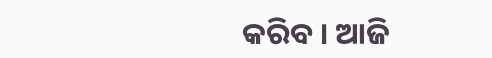କରିବ । ଆଜି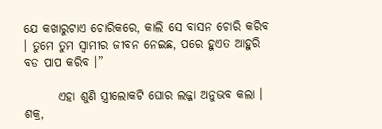ଯେ କଖାରୁଟାଏ ଚୋରିକରେ, କାଲି ସେ ବାସନ ଚୋରି କରିବ । ତୁମେ ତୁମ ସ୍ୱାମୀର ଜୀବନ ନେଇଛ, ପରେ ହୁଏତ ଆହୁରି ବଡ ପାପ କରିବ ।”

       ଏହା ଶୁଣି ସ୍ତ୍ରୀଲୋକଟି ଘୋର ଲଜ୍ଜା ଅନୁଭବ କଲା । ଶକ୍ର,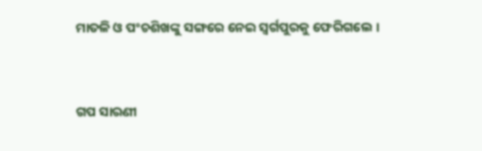ମାତଳି ଓ ପଂଚଶିଖଙ୍କୁ ସଙ୍ଗରେ ନେଇ ସ୍ୱର୍ଗପୁରକୁ ଫେରିଗଲେ ।


ଗପ ସାରଣୀ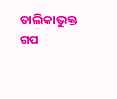ତାଲିକାଭୁକ୍ତ ଗପ